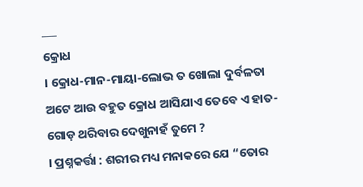___
କ୍ରୋଧ
। କ୍ରୋଧ-ମାନ-ମାୟା-ଲୋଭ ତ ଖୋଲା ଦୁର୍ବଳତା ଅଟେ ଆଉ ବହୁତ କ୍ରୋଧ ଆସିଯାଏ ତେବେ ଏ ହାତ-ଗୋଡ଼ ଥରିବାର ଦେଖୁନାହଁ ତୁମେ ?
। ପ୍ରଶ୍ନକର୍ତ୍ତା : ଶରୀର ମଧ୍ୟ ମନାକରେ ଯେ “ତୋର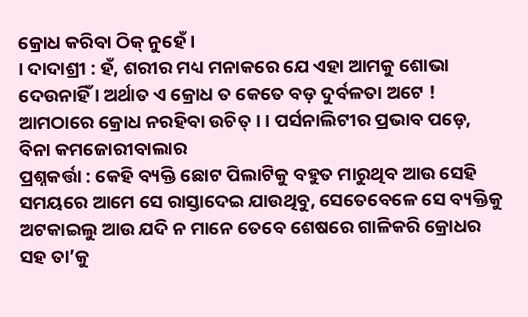କ୍ରୋଧ କରିବା ଠିକ୍ ନୁହେଁ ।
। ଦାଦାଶ୍ରୀ : ହଁ, ଶରୀର ମଧ୍ୟ ମନାକରେ ଯେ ଏହା ଆମକୁ ଶୋଭା ଦେଉନାହିଁ । ଅର୍ଥାତ ଏ କ୍ରୋଧ ତ କେତେ ବଡ଼ ଦୁର୍ବଳତା ଅଟେ ! ଆମଠାରେ କ୍ରୋଧ ନରହିବା ଉଚିତ୍ । । ପର୍ସନାଲିଟୀର ପ୍ରଭାବ ପଡ଼େ, ବିନା କମଜୋରୀବାଲାର
ପ୍ରଶ୍ନକର୍ତ୍ତା : କେହି ବ୍ୟକ୍ତି ଛୋଟ ପିଲାଟିକୁ ବହୁତ ମାରୁଥିବ ଆଉ ସେହି ସମୟରେ ଆମେ ସେ ରାସ୍ତାଦେଇ ଯାଉଥିବୁ, ସେତେବେଳେ ସେ ବ୍ୟକ୍ତିକୁ ଅଟକାଇଲୁ ଆଉ ଯଦି ନ ମାନେ ତେବେ ଶେଷରେ ଗାଳିକରି କ୍ରୋଧର ସହ ତା’କୁ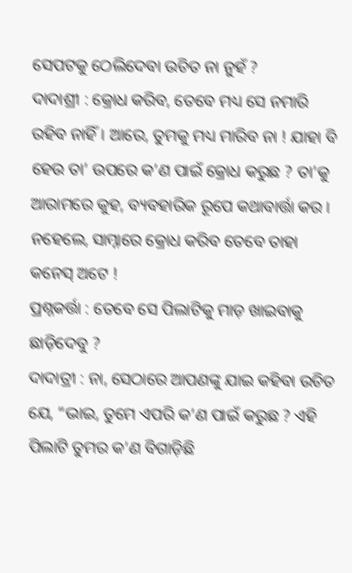ସେପଟକୁ ଠେଲିଦେବା ଉଚିତ ନା ନୁହଁ ?
ଦାଦାଶ୍ରୀ : କ୍ରୋଧ କରିବ, ତେବେ ମଧ୍ୟ ସେ ନମାରି ରହିବ ନାହିଁ । ଆରେ, ତୁମକୁ ମଧ୍ୟ ମାରିବ ନା ! ଯାହା ବି ହେଉ ତା’ ଉପରେ କ’ଣ ପାଇଁ କ୍ରୋଧ କରୁଛ ? ତା’କୁ ଆରାମରେ କୁହ, ବ୍ୟବହାରିକ ରୂପେ କଥାବାର୍ତ୍ତା କର । ନହେଲେ, ସାମ୍ନାରେ କ୍ରୋଧ କରିବ ତେବେ ତାହା କନେସ୍ ଅଟେ !
ପ୍ରଶ୍ନକର୍ତ୍ତା : ତେବେ ସେ ପିଲାଟିକୁ ମାଡ଼ ଖାଇବାକୁ ଛାଡ଼ିଦେବୁ ?
ଦାଦାତ୍ରୀ : ନା, ସେଠାରେ ଆପଣଙ୍କୁ ଯାଇ କହିବା ଉଚିତ ଯେ, “ଭାଇ, ତୁମେ ଏପରି କ’ଣ ପାଇଁ କରୁଛ ? ଏହି ପିଲାଟି ତୁମର କ’ଣ ବିଗାଡ଼ିଛି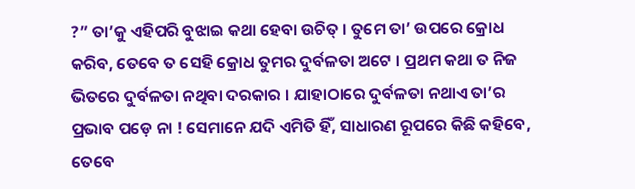?” ତା’କୁ ଏହିପରି ବୁଝାଇ କଥା ହେବା ଉଚିତ୍ । ତୁମେ ତା’ ଉପରେ କ୍ରୋଧ କରିବ, ତେବେ ତ ସେହି କ୍ରୋଧ ତୁମର ଦୁର୍ବଳତା ଅଟେ । ପ୍ରଥମ କଥା ତ ନିଜ ଭିତରେ ଦୁର୍ବଳତା ନଥିବା ଦରକାର । ଯାହାଠାରେ ଦୁର୍ବଳତା ନଥାଏ ତା’ର ପ୍ରଭାବ ପଡ଼େ ନା ! ସେମାନେ ଯଦି ଏମିତି ହିଁ, ସାଧାରଣ ରୂପରେ କିଛି କହିବେ, ତେବେ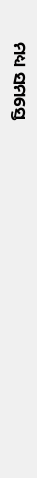ମଧ୍ୟ ସମସ୍ତେ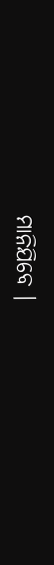ମାନିଯିବେ ।